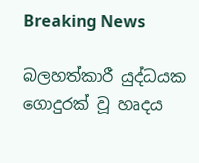Breaking News

බලහත්කාරී යුද්ධයක ගොදුරක් වූ හෘදය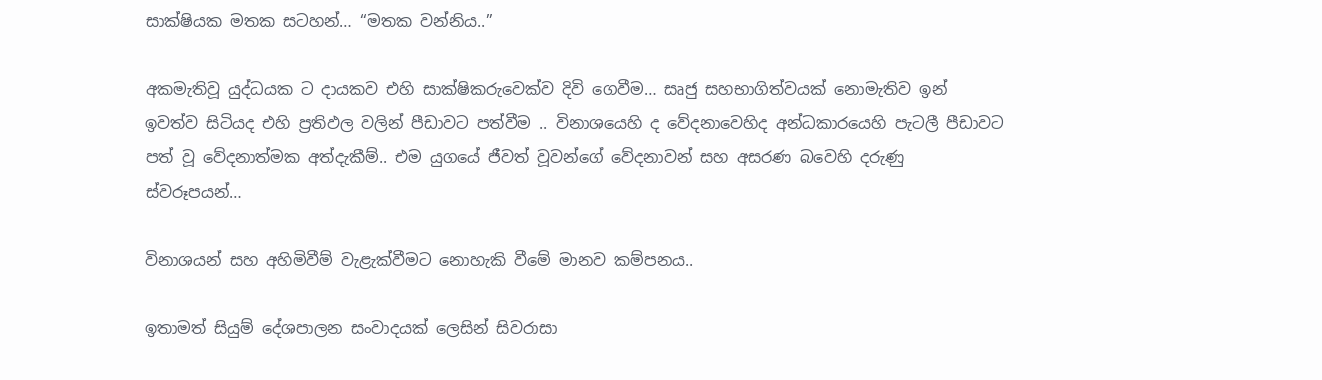සාක්ෂියක මතක සටහන්… “මතක වන්නිය..”

අකමැතිවූ යුද්ධයක ට දායකව එහි සාක්ෂිකරුවෙක්ව දිවි ගෙවීම… සෘජු සහභාගිත්වයක් නොමැතිව ඉන් ඉවත්ව සිටියද එහි ප්‍රතිඵල වලින් පීඩාවට පත්වීම .. විනාශයෙහි ද වේදනාවෙහිද අන්ධකාරයෙහි පැටලී පීඩාවට පත් වූ වේදනාත්මක අත්දැකීම්.. එම යුගයේ ජීවත් වූවන්ගේ වේදනාවන් සහ අසරණ බවෙහි දරුණු ස්වරූපයන්…

විනාශයන් සහ අහිමිවීම් වැළැක්වීමට නොහැකි වීමේ මානව කම්පනය..

ඉතාමත් සියුම් දේශපාලන සංවාදයක් ලෙසින් සිවරාසා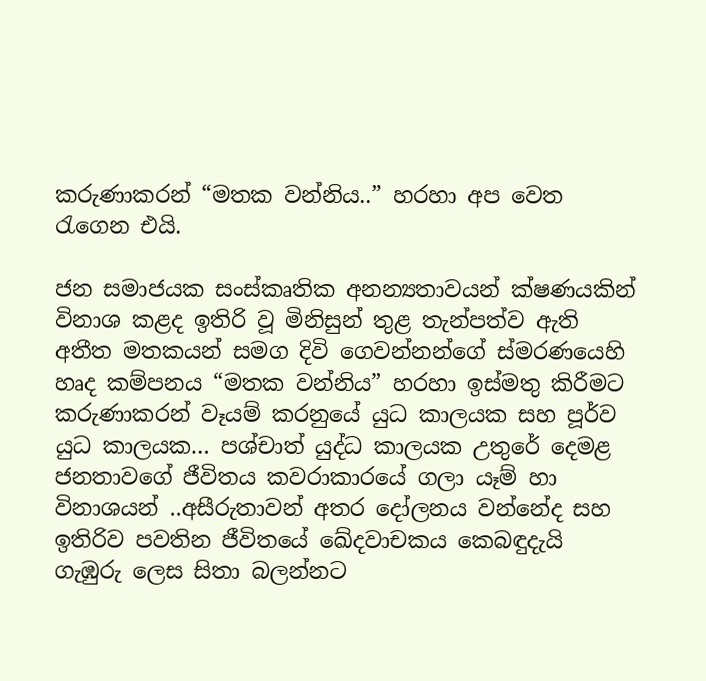කරුණාකරන් “මතක වන්නිය..” හරහා අප වෙත රැගෙන එයි.

ජන සමාජයක සංස්කෘතික අනන්‍යතාවයන් ක්ෂණයකින් විනාශ කළද ඉතිරි වූ මිනිසුන් තුළ තැන්පත්ව ඇති අතීත මතකයන් සමග දිවි ගෙවන්නන්ගේ ස්මරණයෙහි හෘද කම්පනය “මතක වන්නිය” හරහා ඉස්මතු කිරීමට කරුණාකරන් වෑයම් කරනුයේ යුධ කාලයක සහ පූර්ව යුධ කාලයක… පශ්චාත් යුද්ධ කාලයක උතුරේ දෙමළ ජනතාවගේ ජීවිතය කවරාකාරයේ ගලා යෑම් හා විනාශයන් ..අසීරුතාවන් අතර දෝලනය වන්නේද සහ ඉතිරිව පවතින ජීවිතයේ ඛේදවාචකය කෙබඳුදැයි ගැඹුරු ලෙස සිතා බලන්නට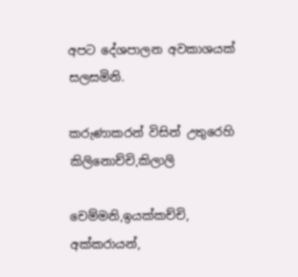අපට දේශපාලන අවකාශයක් සලසමිනි.

කරුණාකරන් විසින් උතුරෙහි කිලිනොච්චි,කිලාලි

චෙම්මනි,ඉයක්කච්චි, අක්කරායන්,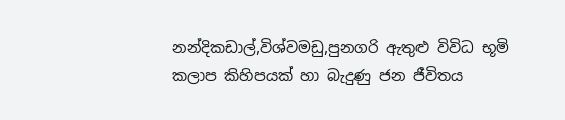නන්දිකඩාල්,විශ්වමඩු,පුනගරි ඇතුළු විවිධ භූමි කලාප කිහිපයක් හා බැදුණු ජන ජීවිතය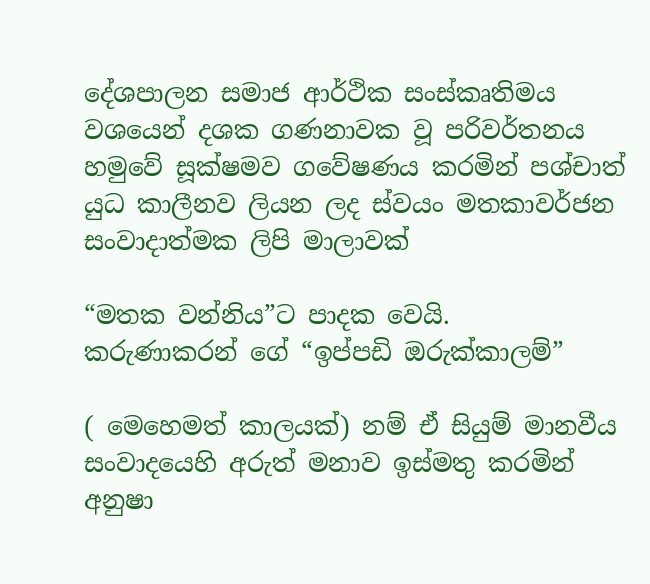දේශපාලන සමාජ ආර්ථික සංස්කෘතිමය වශයෙන් දශක ගණනාවක වූ පරිවර්තනය හමුවේ සූක්ෂමව ගවේෂණය කරමින් පශ්චාත් යුධ කාලීනව ලියන ලද ස්වයං මතකාවර්ජන සංවාදාත්මක ලිපි මාලාවක්

“මතක වන්නිය”ට පාදක වෙයි.
කරුණාකරන් ගේ “ඉප්පඩි ඔරුක්කාලම්”

( මෙහෙමත් කාලයක්) නම් ඒ සියුම් මානවීය සංවාදයෙහි අරුත් මනාව ඉස්මතු කරමින් අනුෂා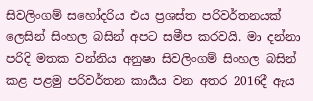සිවලිංගම් සහෝදරිය එය ප්‍රශස්ත පරිවර්තනයක් ලෙසින් සිංහල බසින් අපට සමීප කරවයි. මා දන්නා පරිදි මතක වන්නිය අනුෂා සිවලිංගම් සිංහල බසින් කළ පළමු පරිවර්තන කාර්‍යය වන අතර 2016දී ඇය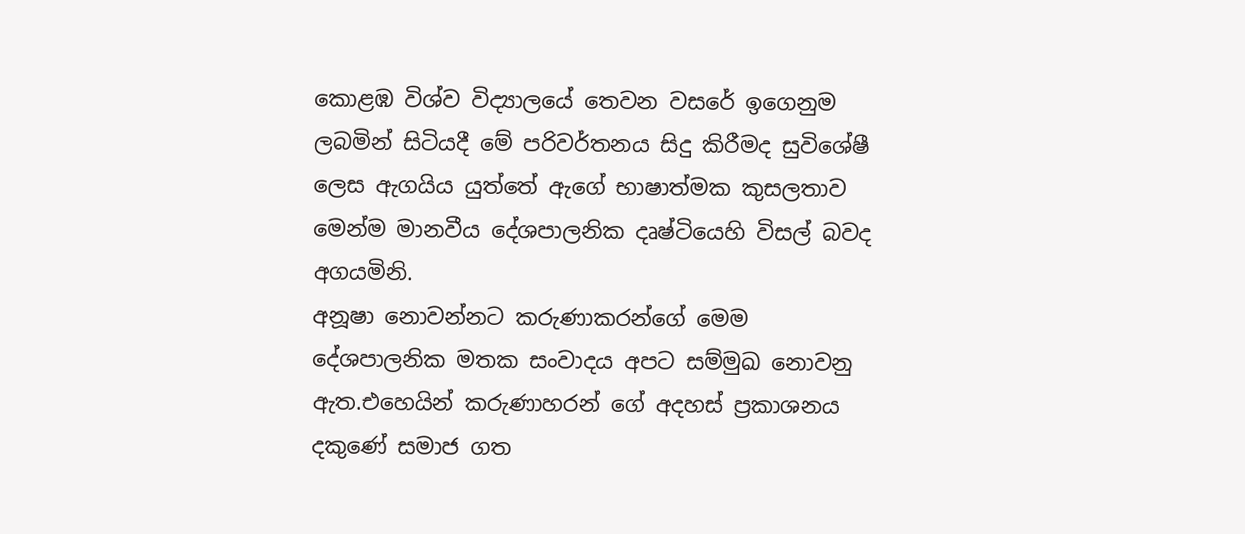කොළඹ විශ්ව විද්‍යාලයේ තෙවන වසරේ ඉගෙනුම ලබමින් සිටියදී මේ පරිවර්තනය සිදු කිරීමද සුවිශේෂී ලෙස ඇගයිය යුත්තේ ඇගේ භාෂාත්මක කුසලතාව මෙන්ම මානවීය දේශපාලනික දෘෂ්ටියෙහි විසල් බවද අගයමිනි.
අනූෂා නොවන්නට කරුණාකරන්ගේ මෙම දේශපාලනික මතක සංවාදය අපට සම්මුඛ නොවනු ඇත.එහෙයින් කරුණාහරන් ගේ අදහස් ප්‍රකාශනය දකුණේ සමාජ ගත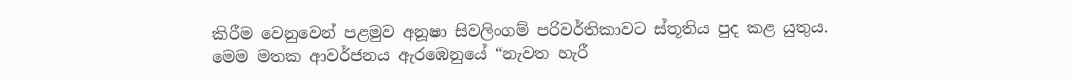කිරීම වෙනුවෙන් පළමුව අනූෂා සිවලිංගම් පරිවර්තිකාවට ස්තූතිය පුද කළ යුතුය.
මෙම මතක ආවර්ජනය ඇරඹෙනුයේ “නැවත හැරී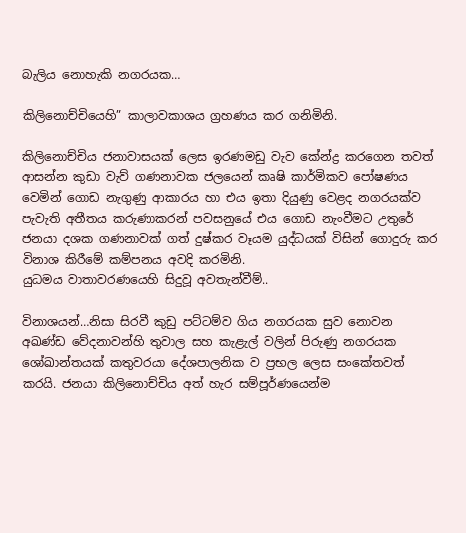බැලිය නොහැකි නගරයක…

කිලිනොච්චියෙහි” කාලාවකාශය ග්‍රහණය කර ගනිමිනි.

කිලිනොච්චිය ජනාවාසයක් ලෙස ඉරණමඩු වැව කේන්ද්‍ර කරගෙන තවත් ආසන්න කුඩා වැව් ගණනාවක ජලයෙන් කෘෂි කාර්මිකව පෝෂණය වෙමින් ගොඩ නැගුණු ආකාරය හා එය ඉතා දියුණු වෙළද නගරයක්ව පැවැති අතීතය කරුණාකරන් පවසනුයේ එය ගොඩ නැංවීමට උතුරේ ජනයා දශක ගණනාවක් ගත් දුෂ්කර වෑයම යුද්ධයක් විසින් ගොදුරු කර විනාශ කිරීමේ කම්පනය අවදි කරමිනි.
යුධමය වාතාවරණයෙහි සිදුවූ අවතැන්වීම්..

විනාශයන්…නිසා සිරවී කුඩු පට්ටම්ව ගිය නගරයක සුව නොවන අඛණ්ඩ වේදනාවන්හි තුවාල සහ කැළැල් වලින් පිරුණු නගරයක ශෝඛාන්තයක් කතුවරයා දේශපාලනික ව ප්‍රභල ලෙස සංකේතවත් කරයි. ජනයා කිලිනොච්චිය අත් හැර සම්පූර්ණයෙන්ම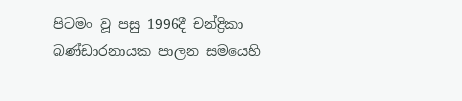පිටමං වූ පසු 1996දී චන්ද්‍රිකා බණ්ඩාරනායක පාලන සමයෙහි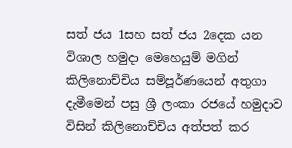සත් ජය 1සහ සත් ජය 2දෙක යන විශාල හමුදා මෙහෙයුම් මගින් කිලිනොච්චිය සම්පූර්ණයෙන් අතුගා දැමීමෙන් පසු ශ්‍රී ලංකා රජයේ හමුදාව විසින් කිලිනොච්චිය අත්පත් කර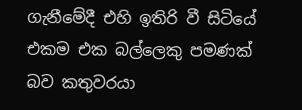ගැනීමේදී එහි ඉතිරි වී සිටියේ එකම එක බල්ලෙකු පමණක් බව කතුවරයා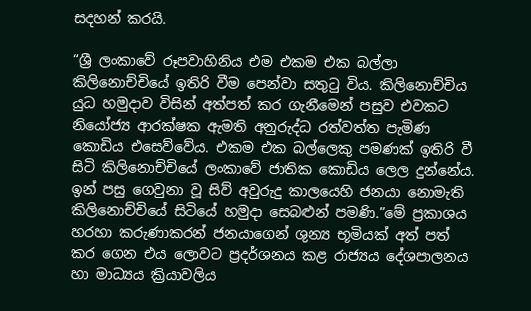සදහන් කරයි.

“ශ්‍රී ලංකාවේ රූපවාහිනිය එම එකම එක බල්ලා කිලිනොච්චියේ ඉතිරි වීම පෙන්වා සතුටු විය. කිලිනොච්චිය යුධ හමුදාව විසින් අත්පත් කර ගැනීමෙන් පසුව එවකට නියෝජ්‍ය ආරක්ෂක ඇමති අනුරුද්ධ රත්වත්ත පැමිණ කොඩිය එසෙව්වේය. එකම එක බල්ලෙකු පමණක් ඉතිරි වී සිටි කිලිනොච්චියේ ලංකාවේ ජාතික කොඩිය ලෙල දුන්නේය. ඉන් පසු ගෙවුනා වූ සිව් අවුරුදු කාලයෙහි ජනයා නොමැති කිලිනොච්චියේ සිටියේ හමුදා සෙබළුන් පමණි.”මේ ප්‍රකාශය හරහා කරුණාකරන් ජනයාගෙන් ශුන්‍ය භූමියක් අත් පත් කර ගෙන එය ලොවට ප්‍රදර්ශනය කළ රාජ්‍යය දේශපාලනය හා මාධ්‍යය ක්‍රියාවලිය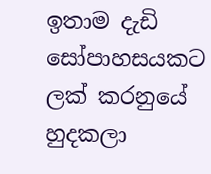ඉතාම දැඩි සෝපාහසයකට ලක් කරනුයේ හුදකලා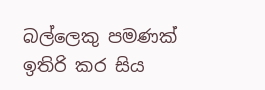බල්ලෙකු පමණක් ඉතිරි කර සිය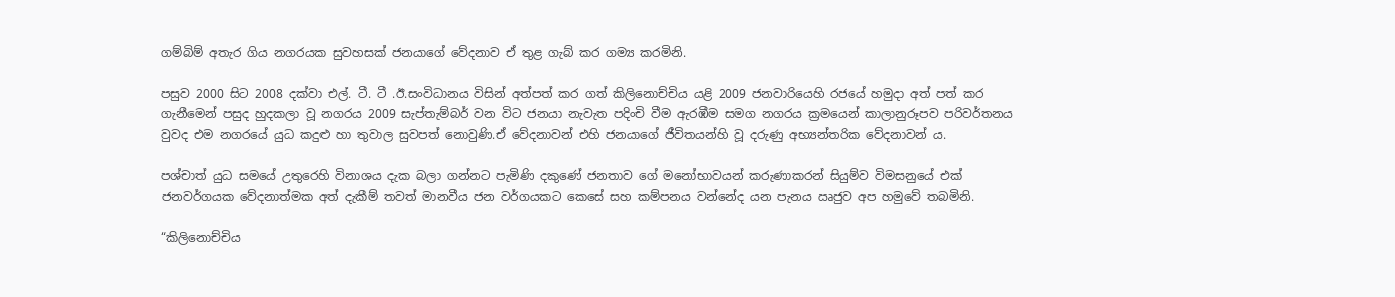ගම්බිම් අතැර ගිය නගරයක සුවහසක් ජනයාගේ වේදනාව ඒ තුළ ගැබ් කර ගම්‍ය කරමිනි.

පසුව 2000 සිට 2008 දක්වා එල්. ටී. ටී .ඊ.සංවිධානය විසින් අත්පත් කර ගත් කිලිනොච්චිය යළි 2009 ජනවාරියෙහි රජයේ හමුදා අත් පත් කර ගැනීමෙන් පසුද හුදකලා වූ නගරය 2009 සැප්තැම්බර් වන විට ජනයා නැවැත පදිංචි වීම ඇරඹීම සමග නගරය ක්‍රමයෙන් කාලානුරූපව පරිවර්තනය වුවද එම නගරයේ යුධ කදුළු හා තුවාල සුවපත් නොවුණි.ඒ වේදනාවන් එහි ජනයාගේ ජීවිතයන්හි වූ දරුණු අභ්‍යන්තරික වේදනාවන්‍ ය.

පශ්චාත් යුධ සමයේ උතුරෙහි විනාශය දැක බලා ගන්නට පැමිණි දකුණේ ජනතාව ගේ මනෝභාවයන් කරුණාකරන් සියුම්ව විමසනුයේ එක් ජනවර්ගයක වේදනාත්මක අත් දැකීම් තවත් මානවීය ජන වර්ගයකට කෙසේ සහ කම්පනය වන්නේද යන පැනය ඍජුව අප හමුවේ තබමිනි.

“කිලිනොච්චිය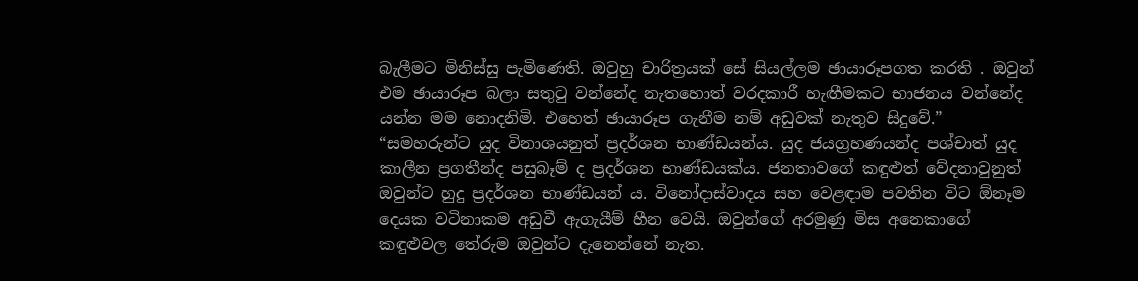බැලීමට මිනිස්සු පැමිණෙති. ඔවුහු චාරිත්‍රයක් සේ සියල්ලම ඡායාරූපගත කරති . ඔවුන් එම ඡායාරූප බලා සතුටු වන්නේද නැතහොත් වරදකාරී හැඟීමකට භාජනය වන්නේද යන්න මම නොදනිමි. එහෙත් ඡායාරූප ගැනීම නම් අඩුවක් නැතුව සිදුවේ.”
“සමහරුන්ට යුද විනාශයනුත් ප්‍රදර්ශන භාණ්ඩයන්ය. යුද ජයග්‍රහණයන්ද පශ්චාත් යුද කාලීන ප්‍රගතීන්ද පසුබෑම් ද ප්‍රදර්ශන භාණ්ඩයක්ය. ජනතාවගේ කඳුළුත් වේදනාවුනුත් ඔවුන්ට හුදු ප්‍රදර්ශන භාණ්ඩයන්‍ ය. විනෝදාස්වාදය සහ වෙළඳාම පවතින විට ඕනෑම දෙයක වටිනාකම අඩුවී ඇගැයීම් හීන වෙයි. ඔවුන්ගේ අරමුණු මිස අනෙකාගේ කඳුළුවල තේරුම ඔවුන්ට දැනෙන්නේ නැත.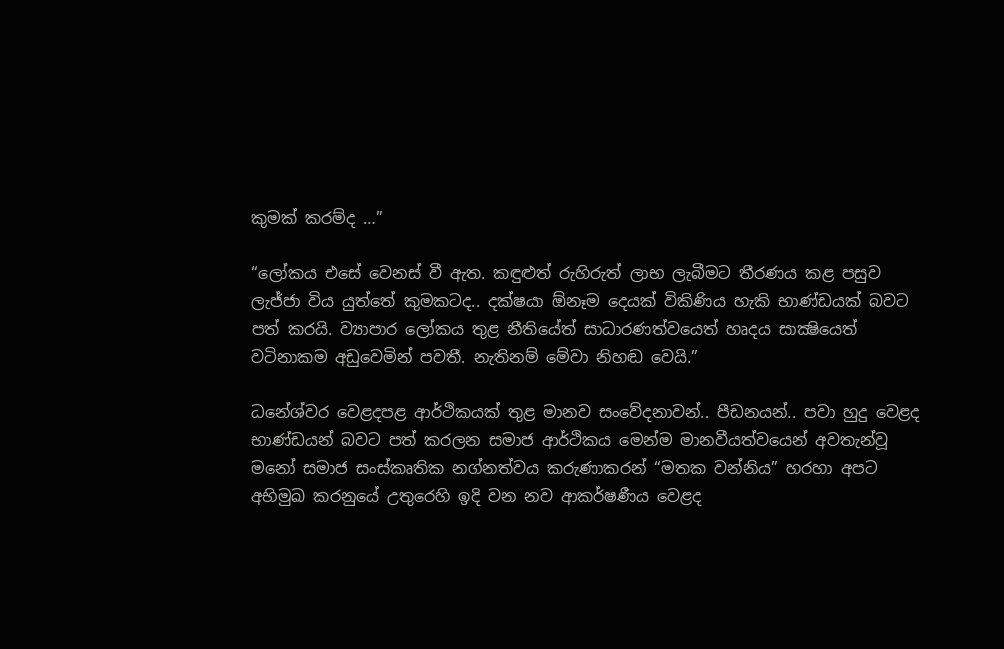කුමක් කරම්ද …”

“ලෝකය එසේ වෙනස් වී ඇත. කඳුළුත් රුහිරුත් ලාභ ලැබීමට තීරණය කළ පසුව ලැජ්ජා විය යුත්තේ කුමකටද.. දක්ෂයා ඕනෑම දෙයක් විකිණිය හැකි භාණ්ඩයක් බවට පත් කරයි. ව්‍යාපාර ලෝකය තුළ නීතියේත් සාධාරණත්වයෙත් හෘදය සාක්‍ෂියෙත් වටිනාකම අඩුවෙමින් පවතී. නැතිනම් මේවා නිහඬ වෙයි.”

ධනේශ්වර වෙළදපළ ආර්ථිකයක් තුළ මානව සංවේදනාවන්.. පීඩනයන්.. පවා හුදු වෙළද භාණ්ඩයන් බවට පත් කරලන සමාජ ආර්ථිකය මෙන්ම මානවීයත්වයෙන් අවතැන්වූ මනෝ සමාජ සංස්කෘතික නග්නත්වය කරුණාකරන් “මතක වන්නිය” හරහා අපට අභිමුඛ කරනුයේ උතුරෙහි ඉදි වන නව ආකර්ෂණීය වෙළද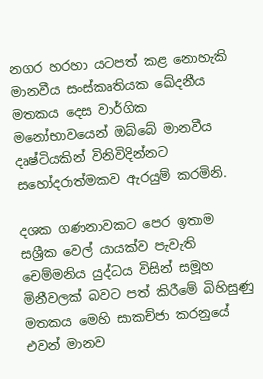නගර හරහා යටපත් කළ නොහැකි මානවීය සංස්කෘතියක ඛේදනීය මතකය දෙස වාර්ගික මනෝභාවයෙන් ඔබ්බේ මානවීය දෘෂ්ටියකින් විනිවිදින්නට සහෝදරාත්මකව ඇරයුම් කරමිනි.

දශක ගණනාවකට පෙර ඉතාම සශ්‍රීක වෙල් යායක්ව පැවැති චෙම්මනිය යුද්ධය විසින් සමූහ මිනීවලක් බවට පත් කිරීමේ බිහිසුණු මතකය මෙහි සාකච්ජා කරනුයේ එවන් මානව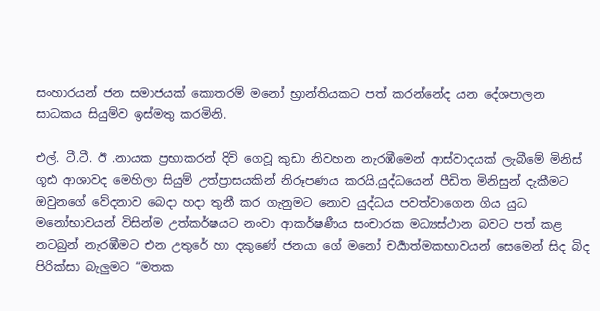සංහාරයන් ජන සමාජයක් කොතරම් මනෝ භ්‍රාන්තියකට පත් කරන්නේද යන දේශපාලන සාධකය සියුම්ව ඉස්මතු කරමිනි.

එල්. ටී.ටී. ඊ .නායක ප්‍රභාකරන් දිවි ගෙවූ කුඩා නිවහන නැරඹීමෙන් ආස්වාදයක් ලැබීමේ මිනිස් ගූඪ ආශාවද මෙහිලා සියුම් උත්ප්‍රාසයකින් නිරූපණය කරයි.යුද්ධයෙන් පීඩිත මිනිසුන් දැකීමට ඔවුනගේ වේදනාව බෙදා හදා තුනී කර ගැනුමට නොව යුද්ධය පවත්වාගෙන ගිය යුධ මනෝභාවයන් විසින්ම උත්කර්ෂයට නංවා ආකර්ෂණීය සංචාරක මධ්‍යස්ථාන බවට පත් කළ නටබුන් නැරඹීමට එන උතුරේ හා දකුණේ ජනයා ගේ මනෝ චර්‍යාත්මකභාවයන් සෙමෙන් සිද බිද පිරික්සා බැලුමට “මතක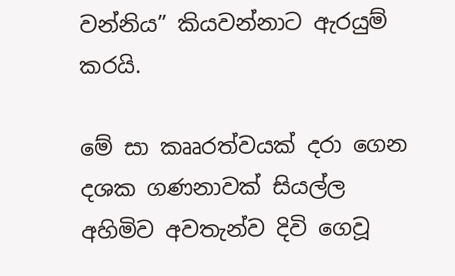වන්නිය” කියවන්නාට ඇරයුම් කරයි.

මේ සා කෲරත්වයක් දරා ගෙන දශක ගණනාවක් සියල්ල අහිමිව අවතැන්ව දිවි ගෙවූ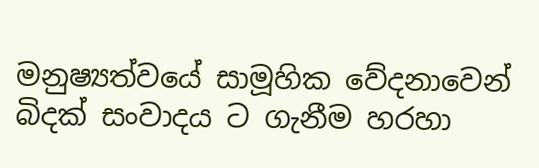මනුෂ්‍යත්වයේ සාමූහික වේදනාවෙන් බිදක් සංවාදය ට ගැනීම හරහා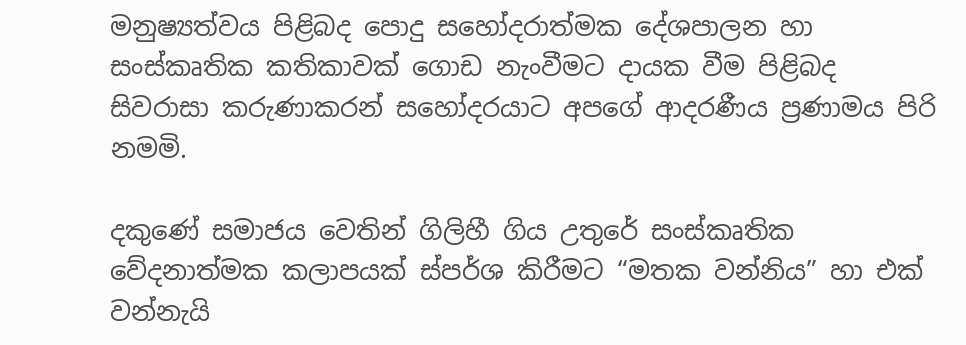මනුෂ්‍යත්වය පිළිබද පොදු සහෝදරාත්මක දේශපාලන හා සංස්කෘතික කතිකාවක් ගොඩ නැංවීමට දායක වීම පිළිබද සිවරාසා කරුණාකරන් සහෝදරයාට අපගේ ආදරණීය ප්‍රණාමය පිරි නමමි.

දකුණේ සමාජය වෙතින් ගිලිහී ගිය උතුරේ සංස්කෘතික වේදනාත්මක කලාපයක් ස්පර්ශ කිරීමට “මතක වන්නිය” හා එක් වන්නැයි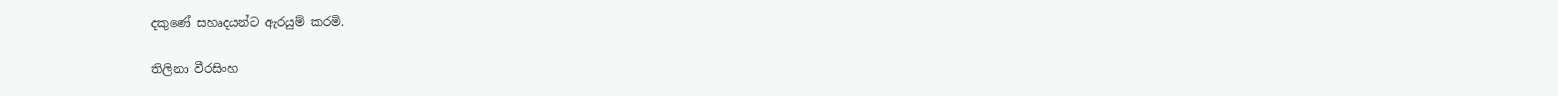දකුණේ සහෘදයන්ට ඇරයුම් කරමි.

තිලිනා වීරසිංහ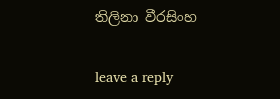තිලිනා වීරසිංහ

leave a reply